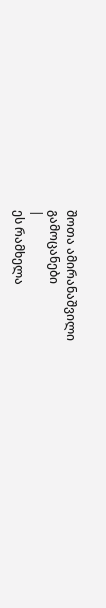შოთა ამირანაშვილი
გამოცანები
|
ეს რამხელა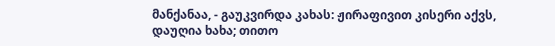მანქანაა, - გაუკვირდა კახას: ჟირაფივით კისერი აქვს, დაუღია ხახა; თითო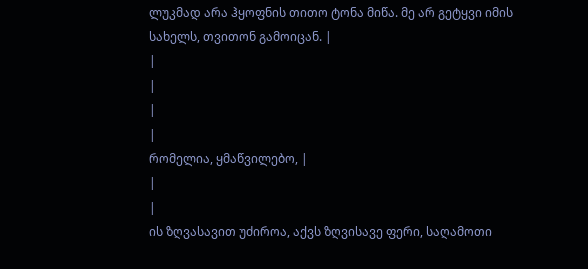ლუკმად არა ჰყოფნის თითო ტონა მიწა. მე არ გეტყვი იმის სახელს, თვითონ გამოიცან. |
|
|
|
|
რომელია, ყმაწვილებო, |
|
|
ის ზღვასავით უძიროა, აქვს ზღვისავე ფერი, საღამოთი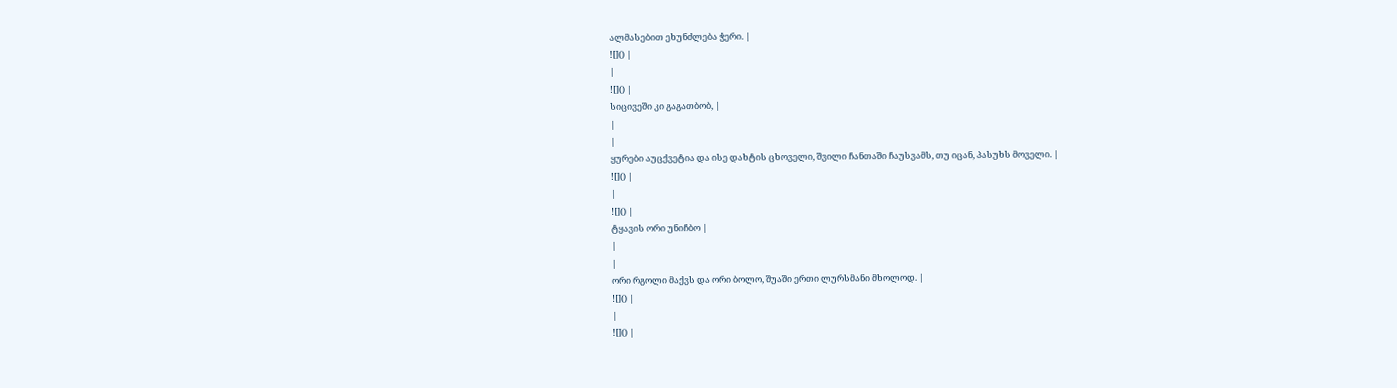ალმასებით ეხუნძლება ჭერი. |
![]() |
|
![]() |
სიცივეში კი გაგათბობ, |
|
|
ყურები აუცქვეტია და ისე დახტის ცხოველი, შვილი ჩანთაში ჩაუსვამს, თუ იცან, პასუხს მოველი. |
![]() |
|
![]() |
ტყავის ორი უნიჩბო |
|
|
ორი რგოლი მაქვს და ორი ბოლო, შუაში ერთი ლურსმანი მხოლოდ. |
![]() |
|
![]() |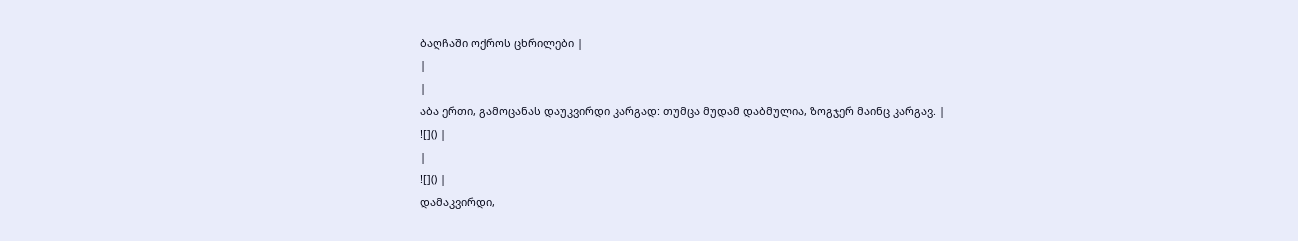ბაღჩაში ოქროს ცხრილები |
|
|
აბა ერთი, გამოცანას დაუკვირდი კარგად: თუმცა მუდამ დაბმულია, ზოგჯერ მაინც კარგავ. |
![]() |
|
![]() |
დამაკვირდი,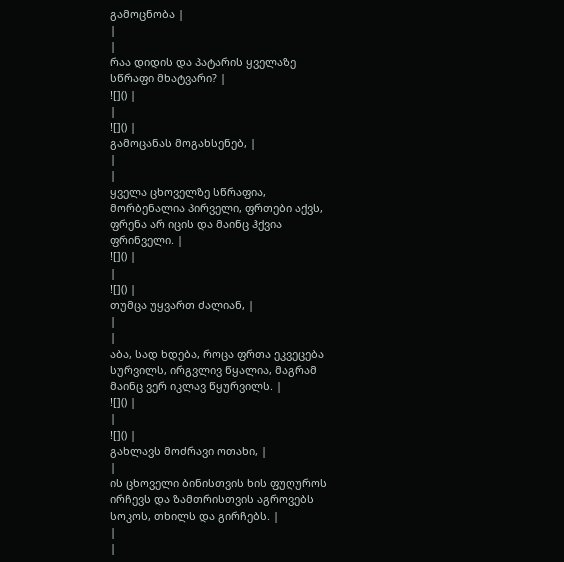გამოცნობა |
|
|
რაა დიდის და პატარის ყველაზე სწრაფი მხატვარი? |
![]() |
|
![]() |
გამოცანას მოგახსენებ, |
|
|
ყველა ცხოველზე სწრაფია, მორბენალია პირველი, ფრთები აქვს, ფრენა არ იცის და მაინც ჰქვია ფრინველი. |
![]() |
|
![]() |
თუმცა უყვართ ძალიან, |
|
|
აბა, სად ხდება, როცა ფრთა ეკვეცება სურვილს, ირგვლივ წყალია, მაგრამ მაინც ვერ იკლავ წყურვილს. |
![]() |
|
![]() |
გახლავს მოძრავი ოთახი, |
|
ის ცხოველი ბინისთვის ხის ფუღუროს ირჩევს და ზამთრისთვის აგროვებს სოკოს, თხილს და გირჩებს. |
|
|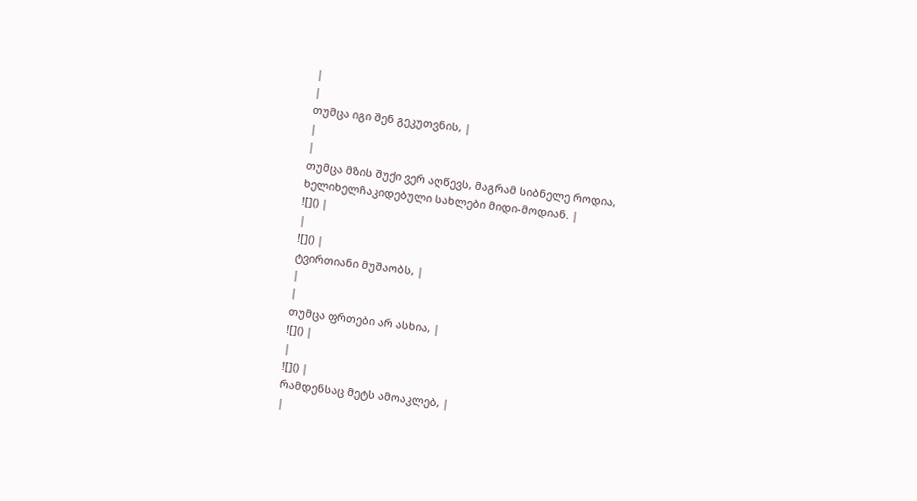|
|
თუმცა იგი შენ გეკუთვნის, |
|
|
თუმცა მზის შუქი ვერ აღწევს, მაგრამ სიბნელე როდია, ხელიხელჩაკიდებული სახლები მიდი-მოდიან. |
![]() |
|
![]() |
ტვირთიანი მუშაობს, |
|
|
თუმცა ფრთები არ ასხია, |
![]() |
|
![]() |
რამდენსაც მეტს ამოაკლებ, |
|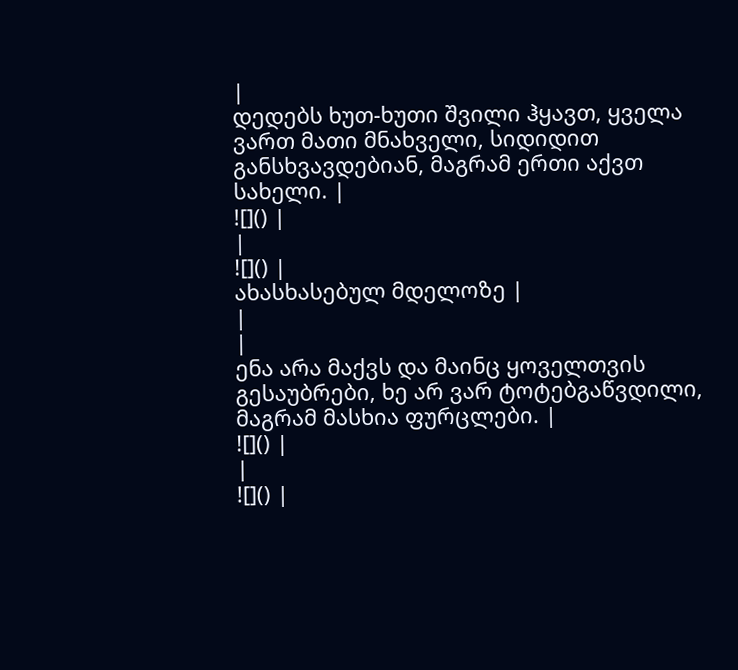|
დედებს ხუთ-ხუთი შვილი ჰყავთ, ყველა ვართ მათი მნახველი, სიდიდით განსხვავდებიან, მაგრამ ერთი აქვთ სახელი. |
![]() |
|
![]() |
ახასხასებულ მდელოზე |
|
|
ენა არა მაქვს და მაინც ყოველთვის გესაუბრები, ხე არ ვარ ტოტებგაწვდილი, მაგრამ მასხია ფურცლები. |
![]() |
|
![]() |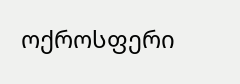ოქროსფერი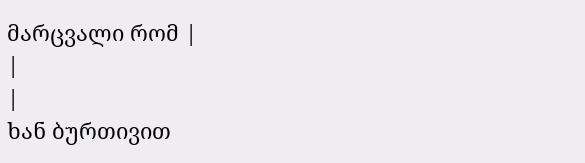მარცვალი რომ |
|
|
ხან ბურთივით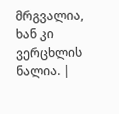მრგვალია, ხან კი ვერცხლის ნალია. |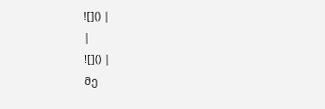![]() |
|
![]() |
მე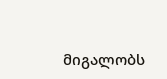მიგალობს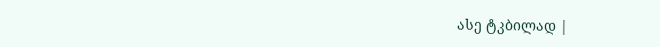ასე ტკბილად |